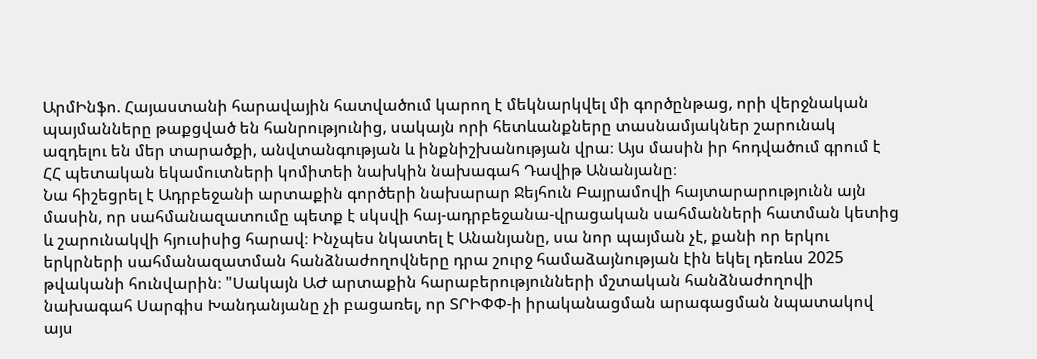ԱրմԻնֆո. Հայաստանի հարավային հատվածում կարող է մեկնարկվել մի գործընթաց, որի վերջնական պայմանները թաքցված են հանրությունից, սակայն որի հետևանքները տասնամյակներ շարունակ ազդելու են մեր տարածքի, անվտանգության և ինքնիշխանության վրա։ Այս մասին իր հոդվածում գրում է ՀՀ պետական եկամուտների կոմիտեի նախկին նախագահ Դավիթ Անանյանը։
Նա հիշեցրել է Ադրբեջանի արտաքին գործերի նախարար Ջեյհուն Բայրամովի հայտարարությունն այն մասին, որ սահմանազատումը պետք է սկսվի հայ-ադրբեջանա-վրացական սահմանների հատման կետից և շարունակվի հյուսիսից հարավ։ Ինչպես նկատել է Անանյանը, սա նոր պայման չէ, քանի որ երկու երկրների սահմանազատման հանձնաժողովները դրա շուրջ համաձայնության էին եկել դեռևս 2025 թվականի հունվարին։ "Սակայն ԱԺ արտաքին հարաբերությունների մշտական հանձնաժողովի նախագահ Սարգիս Խանդանյանը չի բացառել, որ ՏՐԻՓՓ-ի իրականացման արագացման նպատակով այս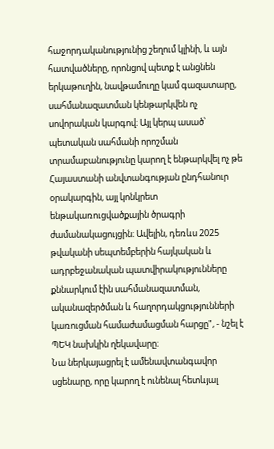հաջորդականությունից շեղում կլինի, և այն հատվածները, որոնցով պետք է անցնեն երկաթուղին, նավթամուղը կամ գազատարը, սահմանազատման կենթարկվեն ոչ սովորական կարգով։ Այլ կերպ ասած՝ պետական սահմանի որոշման տրամաբանությունը կարող է ենթարկվել ոչ թե Հայաստանի անվտանգության ընդհանուր օրակարգին, այլ կոնկրետ ենթակառուցվածքային ծրագրի ժամանակացույցին։ Ավելին, դեռևս 2025 թվականի սեպտեմբերին հայկական և ադրբեջանական պատվիրակությունները քննարկում էին սահմանազատման, ականազերծման և հաղորդակցությունների կառուցման համաժամացման հարցը", - նշել է ՊԵԿ նախկին ղեկավարը։
Նա ներկայացրել է ամենավտանգավոր սցենարը, որը կարող է ունենալ հետևյալ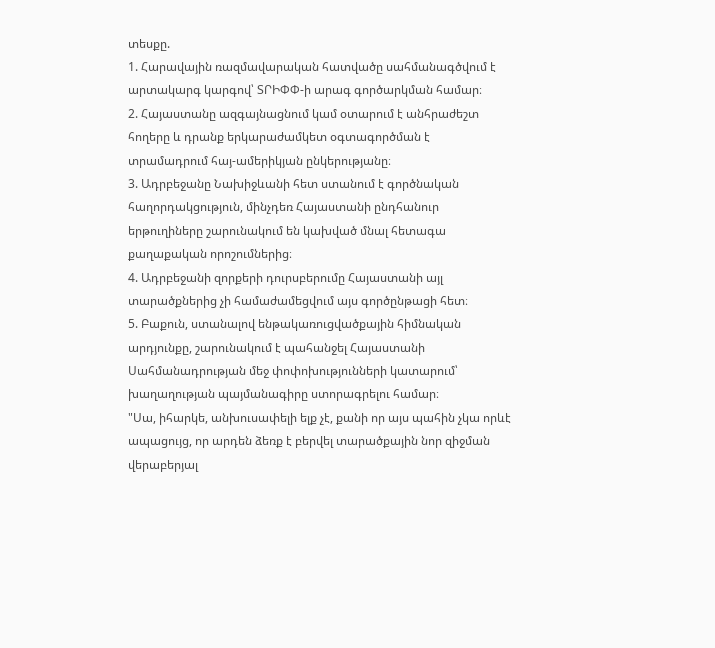տեսքը.
1. Հարավային ռազմավարական հատվածը սահմանագծվում է արտակարգ կարգով՝ ՏՐԻՓՓ-ի արագ գործարկման համար։
2. Հայաստանը ազգայնացնում կամ օտարում է անհրաժեշտ հողերը և դրանք երկարաժամկետ օգտագործման է տրամադրում հայ-ամերիկյան ընկերությանը։
3. Ադրբեջանը Նախիջևանի հետ ստանում է գործնական հաղորդակցություն, մինչդեռ Հայաստանի ընդհանուր երթուղիները շարունակում են կախված մնալ հետագա քաղաքական որոշումներից։
4. Ադրբեջանի զորքերի դուրսբերումը Հայաստանի այլ տարածքներից չի համաժամեցվում այս գործընթացի հետ։
5. Բաքուն, ստանալով ենթակառուցվածքային հիմնական արդյունքը, շարունակում է պահանջել Հայաստանի Սահմանադրության մեջ փոփոխությունների կատարում՝ խաղաղության պայմանագիրը ստորագրելու համար։
"Սա, իհարկե, անխուսափելի ելք չէ, քանի որ այս պահին չկա որևէ ապացույց, որ արդեն ձեռք է բերվել տարածքային նոր զիջման վերաբերյալ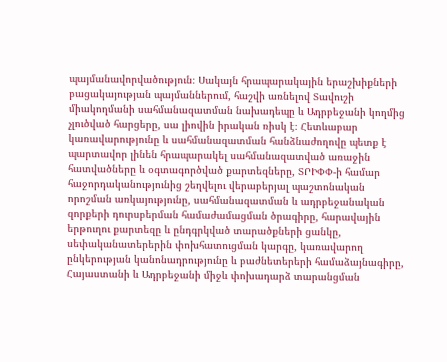պայմանավորվածություն։ Սակայն հրապարակային երաշխիքների բացակայության պայմաններում, հաշվի առնելով Տավուշի միակողմանի սահմանազատման նախադեպը և Ադրբեջանի կողմից չլուծված հարցերը, սա լիովին իրական ռիսկ է։ Հետևաբար կառավարությունը և սահմանազատման հանձնաժողովը պետք է պարտավոր լինեն հրապարակել սահմանազատված առաջին հատվածները և օգտագործված քարտեզները, ՏՐԻՓՓ-ի համար հաջորդականությունից շեղվելու վերաբերյալ պաշտոնական որոշման առկայությունը, սահմանազատման և ադրբեջանական զորքերի դուրսբերման համաժամացման ծրագիրը, հարավային երթուղու քարտեզը և ընդգրկված տարածքների ցանկը, սեփականատերերին փոխհատուցման կարգը, կառավարող ընկերության կանոնադրությունը և բաժնետերերի համաձայնագիրը, Հայաստանի և Ադրբեջանի միջև փոխադարձ տարանցման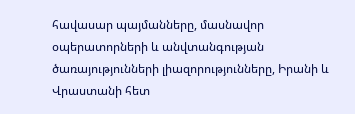հավասար պայմանները, մասնավոր օպերատորների և անվտանգության ծառայությունների լիազորությունները, Իրանի և Վրաստանի հետ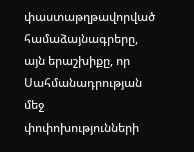փաստաթղթավորված համաձայնագրերը, այն երաշխիքը, որ Սահմանադրության մեջ փոփոխությունների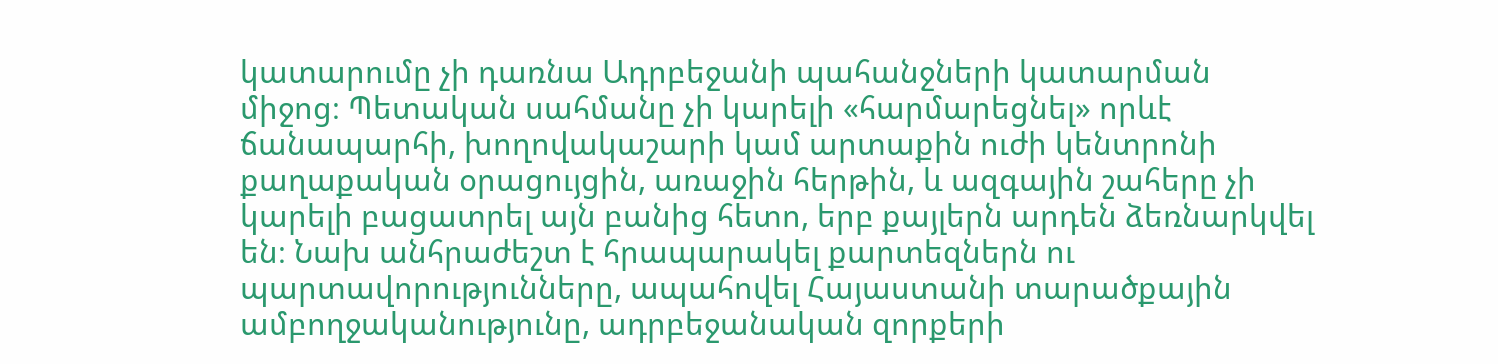կատարումը չի դառնա Ադրբեջանի պահանջների կատարման միջոց։ Պետական սահմանը չի կարելի «հարմարեցնել» որևէ ճանապարհի, խողովակաշարի կամ արտաքին ուժի կենտրոնի քաղաքական օրացույցին, առաջին հերթին, և ազգային շահերը չի կարելի բացատրել այն բանից հետո, երբ քայլերն արդեն ձեռնարկվել են։ Նախ անհրաժեշտ է հրապարակել քարտեզներն ու պարտավորությունները, ապահովել Հայաստանի տարածքային ամբողջականությունը, ադրբեջանական զորքերի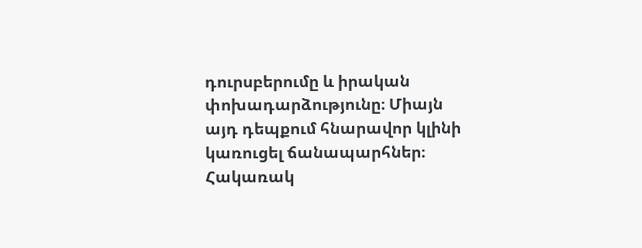դուրսբերումը և իրական փոխադարձությունը։ Միայն այդ դեպքում հնարավոր կլինի կառուցել ճանապարհներ։ Հակառակ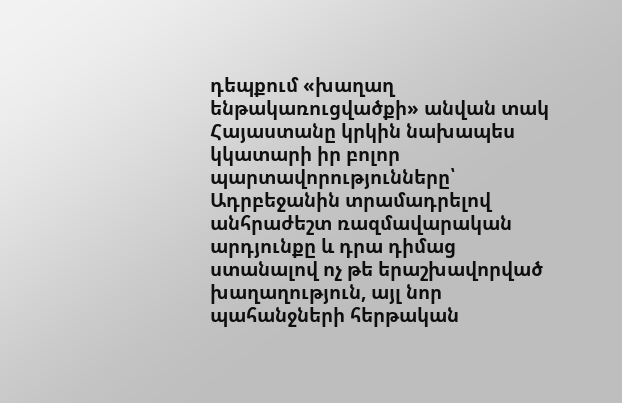դեպքում «խաղաղ ենթակառուցվածքի» անվան տակ Հայաստանը կրկին նախապես կկատարի իր բոլոր պարտավորությունները՝ Ադրբեջանին տրամադրելով անհրաժեշտ ռազմավարական արդյունքը և դրա դիմաց ստանալով ոչ թե երաշխավորված խաղաղություն, այլ նոր պահանջների հերթական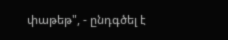փաթեթ", - ընդգծել է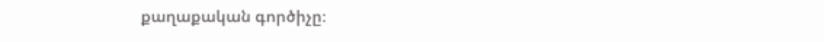քաղաքական գործիչը։